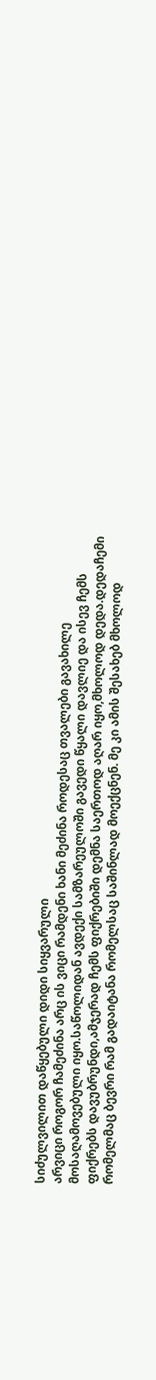სიძულვილით დაწყებული დიდი სიყვარული
არვიცი როგორ ჩამეძინა არც ის ვიცი რამდენი ხანი მეძინა როდესაც თვალები გავახილე მოსაღამოვებული იყო.საწოლიდან ავდექი სამზარეულოში გავედი წყალი დავლიე და ისევ ჩემს ფიქრებს დავუბრუნდი,ამჯერად ჩემს ფიქრებიში დემნა საერთოდ აღარ იყო,მხოლოდ დედა.დედაჩემი რომელმაც ბევრი რამ გადაიტანა რომელსაც საშინლად მოექცნენ. მე კი ამის შესახებ მხოლოდ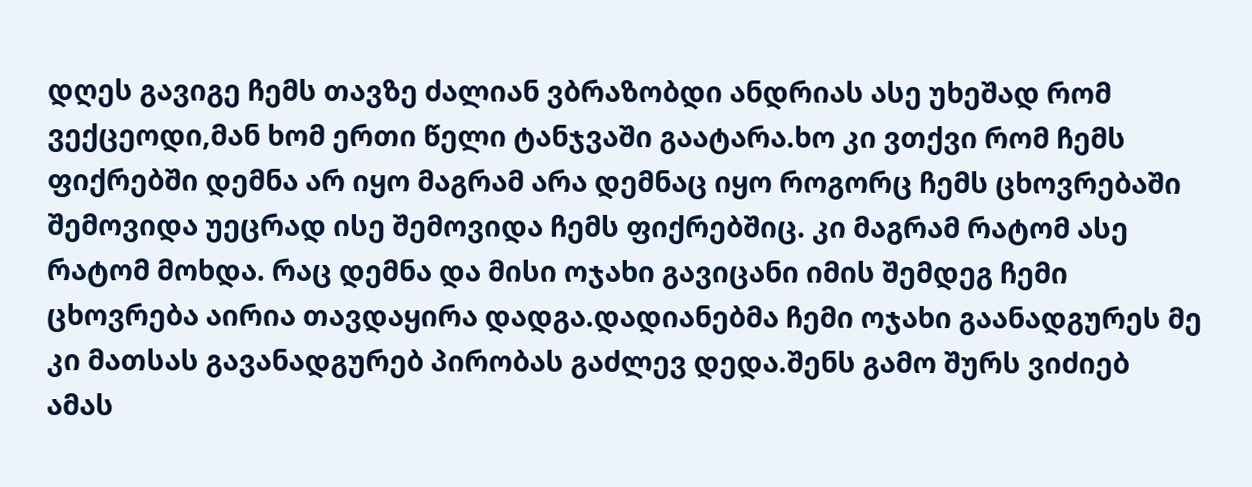დღეს გავიგე ჩემს თავზე ძალიან ვბრაზობდი ანდრიას ასე უხეშად რომ ვექცეოდი,მან ხომ ერთი წელი ტანჯვაში გაატარა.ხო კი ვთქვი რომ ჩემს ფიქრებში დემნა არ იყო მაგრამ არა დემნაც იყო როგორც ჩემს ცხოვრებაში შემოვიდა უეცრად ისე შემოვიდა ჩემს ფიქრებშიც. კი მაგრამ რატომ ასე რატომ მოხდა. რაც დემნა და მისი ოჯახი გავიცანი იმის შემდეგ ჩემი ცხოვრება აირია თავდაყირა დადგა.დადიანებმა ჩემი ოჯახი გაანადგურეს მე კი მათსას გავანადგურებ პირობას გაძლევ დედა.შენს გამო შურს ვიძიებ ამას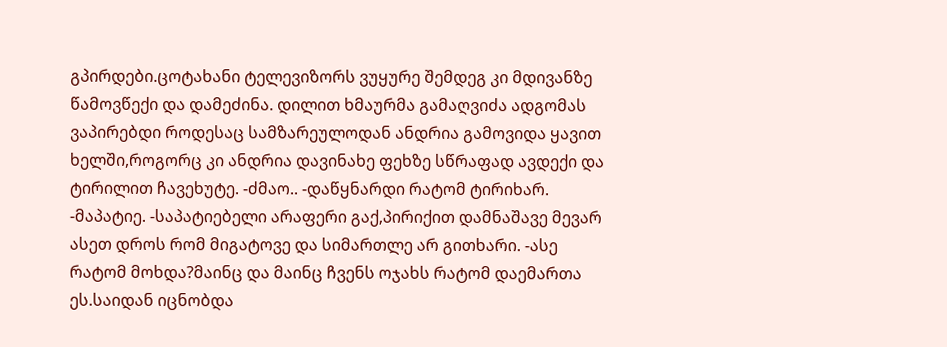გპირდები.ცოტახანი ტელევიზორს ვუყურე შემდეგ კი მდივანზე წამოვწექი და დამეძინა. დილით ხმაურმა გამაღვიძა ადგომას ვაპირებდი როდესაც სამზარეულოდან ანდრია გამოვიდა ყავით ხელში,როგორც კი ანდრია დავინახე ფეხზე სწრაფად ავდექი და ტირილით ჩავეხუტე. -ძმაო.. -დაწყნარდი რატომ ტირიხარ. -მაპატიე. -საპატიებელი არაფერი გაქ,პირიქით დამნაშავე მევარ ასეთ დროს რომ მიგატოვე და სიმართლე არ გითხარი. -ასე რატომ მოხდა?მაინც და მაინც ჩვენს ოჯახს რატომ დაემართა ეს.საიდან იცნობდა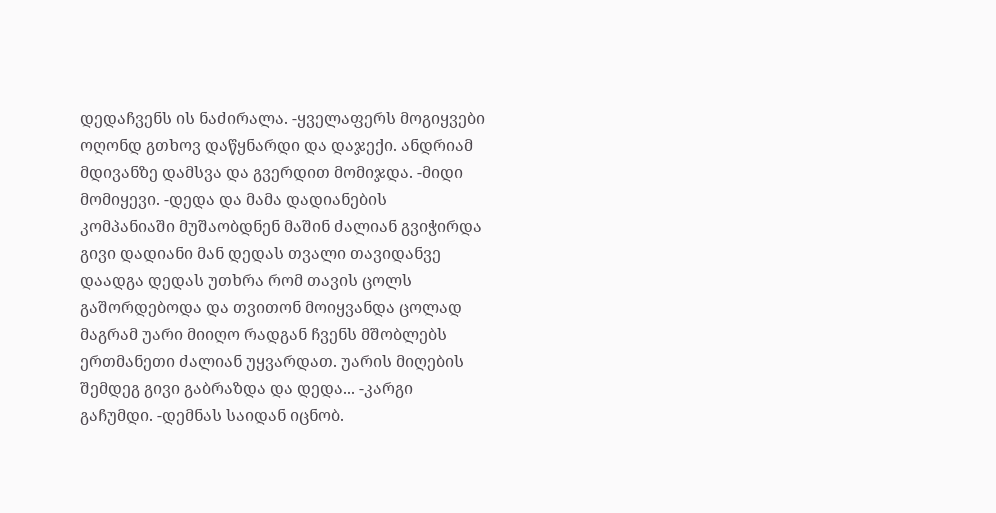დედაჩვენს ის ნაძირალა. -ყველაფერს მოგიყვები ოღონდ გთხოვ დაწყნარდი და დაჯექი. ანდრიამ მდივანზე დამსვა და გვერდით მომიჯდა. -მიდი მომიყევი. -დედა და მამა დადიანების კომპანიაში მუშაობდნენ მაშინ ძალიან გვიჭირდა გივი დადიანი მან დედას თვალი თავიდანვე დაადგა დედას უთხრა რომ თავის ცოლს გაშორდებოდა და თვითონ მოიყვანდა ცოლად მაგრამ უარი მიიღო რადგან ჩვენს მშობლებს ერთმანეთი ძალიან უყვარდათ. უარის მიღების შემდეგ გივი გაბრაზდა და დედა... -კარგი გაჩუმდი. -დემნას საიდან იცნობ.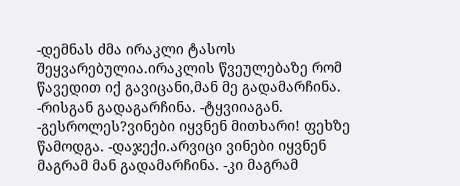-დემნას ძმა ირაკლი ტასოს შეყვარებულია.ირაკლის წვეულებაზე რომ წავედით იქ გავიცანი,მან მე გადამარჩინა. -რისგან გადაგარჩინა. -ტყვიიაგან. -გესროლეს?ვინები იყვნენ მითხარი! ფეხზე წამოდგა. -დაჯექი.არვიცი ვინები იყვნენ მაგრამ მან გადამარჩინა. -კი მაგრამ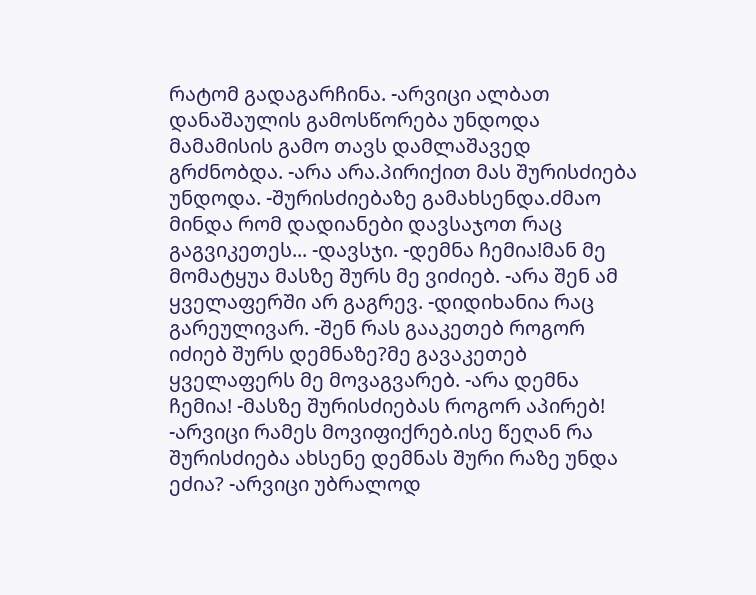რატომ გადაგარჩინა. -არვიცი ალბათ დანაშაულის გამოსწორება უნდოდა მამამისის გამო თავს დამლაშავედ გრძნობდა. -არა არა.პირიქით მას შურისძიება უნდოდა. -შურისძიებაზე გამახსენდა.ძმაო მინდა რომ დადიანები დავსაჯოთ რაც გაგვიკეთეს... -დავსჯი. -დემნა ჩემია!მან მე მომატყუა მასზე შურს მე ვიძიებ. -არა შენ ამ ყველაფერში არ გაგრევ. -დიდიხანია რაც გარეულივარ. -შენ რას გააკეთებ როგორ იძიებ შურს დემნაზე?მე გავაკეთებ ყველაფერს მე მოვაგვარებ. -არა დემნა ჩემია! -მასზე შურისძიებას როგორ აპირებ! -არვიცი რამეს მოვიფიქრებ.ისე წეღან რა შურისძიება ახსენე დემნას შური რაზე უნდა ეძია? -არვიცი უბრალოდ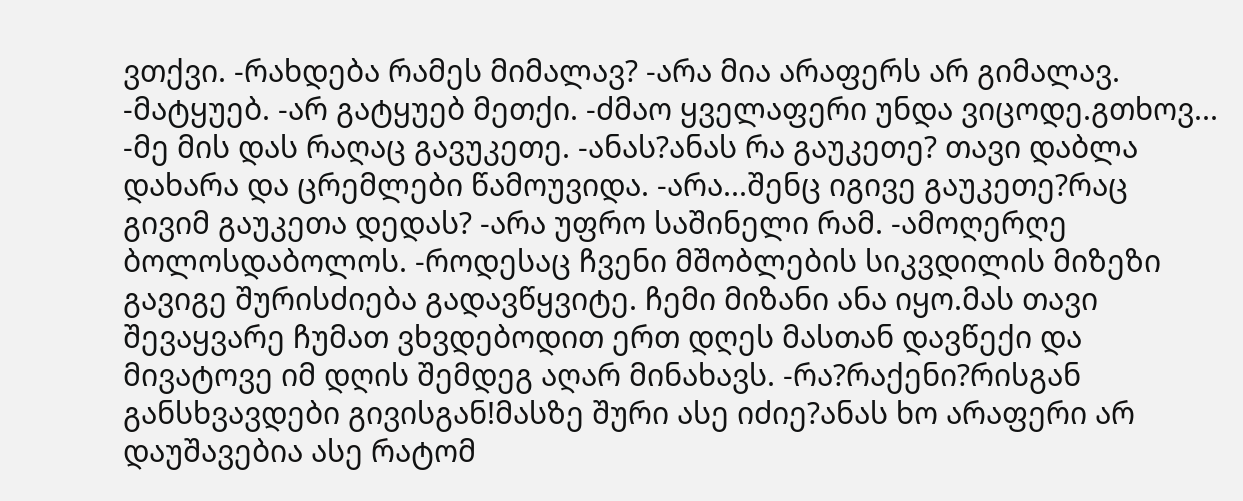ვთქვი. -რახდება რამეს მიმალავ? -არა მია არაფერს არ გიმალავ. -მატყუებ. -არ გატყუებ მეთქი. -ძმაო ყველაფერი უნდა ვიცოდე.გთხოვ... -მე მის დას რაღაც გავუკეთე. -ანას?ანას რა გაუკეთე? თავი დაბლა დახარა და ცრემლები წამოუვიდა. -არა...შენც იგივე გაუკეთე?რაც გივიმ გაუკეთა დედას? -არა უფრო საშინელი რამ. -ამოღერღე ბოლოსდაბოლოს. -როდესაც ჩვენი მშობლების სიკვდილის მიზეზი გავიგე შურისძიება გადავწყვიტე. ჩემი მიზანი ანა იყო.მას თავი შევაყვარე ჩუმათ ვხვდებოდით ერთ დღეს მასთან დავწექი და მივატოვე იმ დღის შემდეგ აღარ მინახავს. -რა?რაქენი?რისგან განსხვავდები გივისგან!მასზე შური ასე იძიე?ანას ხო არაფერი არ დაუშავებია ასე რატომ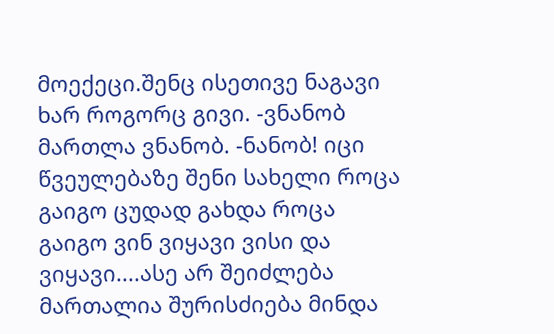მოექეცი.შენც ისეთივე ნაგავი ხარ როგორც გივი. -ვნანობ მართლა ვნანობ. -ნანობ! იცი წვეულებაზე შენი სახელი როცა გაიგო ცუდად გახდა როცა გაიგო ვინ ვიყავი ვისი და ვიყავი....ასე არ შეიძლება მართალია შურისძიება მინდა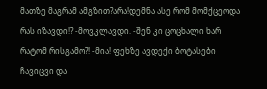მათზე მაგრამ ამგზით?არა!დემნა ასე რომ მომქცეოდა რას იზავდი!? -მოვკლავდი. -შენ კი ცოცხალი ხარ რატომ რისგამო?! -მია! ფეხზე ავდექი ბოტასები ჩავიცვი და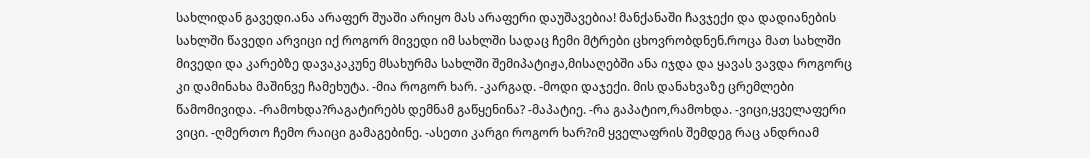სახლიდან გავედი.ანა არაფერ შუაში არიყო მას არაფერი დაუშავებია! მანქანაში ჩავჯექი და დადიანების სახლში წავედი არვიცი იქ როგორ მივედი იმ სახლში სადაც ჩემი მტრები ცხოვრობდნენ.როცა მათ სახლში მივედი და კარებზე დავაკაკუნე მსახურმა სახლში შემიპატიჟა,მისაღებში ანა იჯდა და ყავას ვავდა როგორც კი დამინახა მაშინვე ჩამეხუტა. -მია როგორ ხარ. -კარგად. -მოდი დაჯექი. მის დანახვაზე ცრემლები წამომივიდა. -რამოხდა?რაგატირებს დემნამ გაწყენინა? -მაპატიე. -რა გაპატიო,რამოხდა. -ვიცი,ყველაფერი ვიცი. -ღმერთო ჩემო რაიცი გამაგებინე. -ასეთი კარგი როგორ ხარ?იმ ყველაფრის შემდეგ რაც ანდრიამ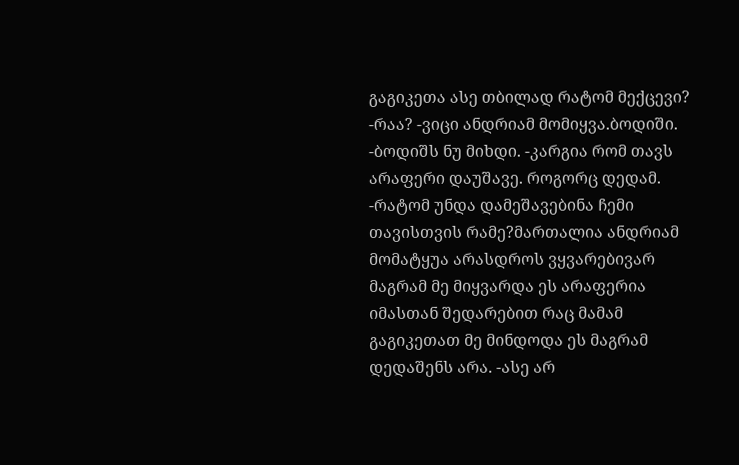გაგიკეთა ასე თბილად რატომ მექცევი? -რაა? -ვიცი ანდრიამ მომიყვა.ბოდიში. -ბოდიშს ნუ მიხდი. -კარგია რომ თავს არაფერი დაუშავე. როგორც დედამ. -რატომ უნდა დამეშავებინა ჩემი თავისთვის რამე?მართალია ანდრიამ მომატყუა არასდროს ვყვარებივარ მაგრამ მე მიყვარდა ეს არაფერია იმასთან შედარებით რაც მამამ გაგიკეთათ მე მინდოდა ეს მაგრამ დედაშენს არა. -ასე არ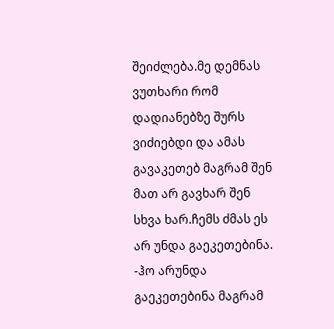შეიძლება.მე დემნას ვუთხარი რომ დადიანებზე შურს ვიძიებდი და ამას გავაკეთებ მაგრამ შენ მათ არ გავხარ შენ სხვა ხარ.ჩემს ძმას ეს არ უნდა გაეკეთებინა. -ჰო არუნდა გაეკეთებინა მაგრამ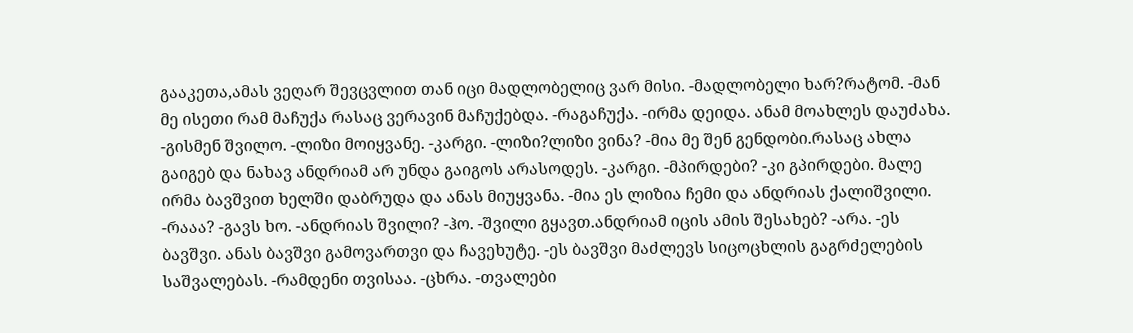გააკეთა,ამას ვეღარ შევცვლით თან იცი მადლობელიც ვარ მისი. -მადლობელი ხარ?რატომ. -მან მე ისეთი რამ მაჩუქა რასაც ვერავინ მაჩუქებდა. -რაგაჩუქა. -ირმა დეიდა. ანამ მოახლეს დაუძახა. -გისმენ შვილო. -ლიზი მოიყვანე. -კარგი. -ლიზი?ლიზი ვინა? -მია მე შენ გენდობი.რასაც ახლა გაიგებ და ნახავ ანდრიამ არ უნდა გაიგოს არასოდეს. -კარგი. -მპირდები? -კი გპირდები. მალე ირმა ბავშვით ხელში დაბრუდა და ანას მიუყვანა. -მია ეს ლიზია ჩემი და ანდრიას ქალიშვილი. -რააა? -გავს ხო. -ანდრიას შვილი? -ჰო. -შვილი გყავთ.ანდრიამ იცის ამის შესახებ? -არა. -ეს ბავშვი. ანას ბავშვი გამოვართვი და ჩავეხუტე. -ეს ბავშვი მაძლევს სიცოცხლის გაგრძელების საშვალებას. -რამდენი თვისაა. -ცხრა. -თვალები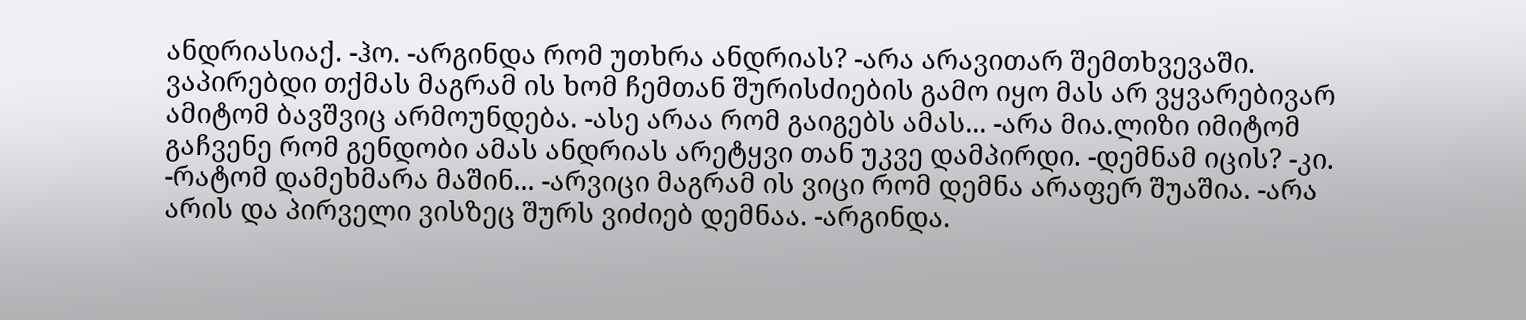ანდრიასიაქ. -ჰო. -არგინდა რომ უთხრა ანდრიას? -არა არავითარ შემთხვევაში. ვაპირებდი თქმას მაგრამ ის ხომ ჩემთან შურისძიების გამო იყო მას არ ვყვარებივარ ამიტომ ბავშვიც არმოუნდება. -ასე არაა რომ გაიგებს ამას... -არა მია.ლიზი იმიტომ გაჩვენე რომ გენდობი ამას ანდრიას არეტყვი თან უკვე დამპირდი. -დემნამ იცის? -კი. -რატომ დამეხმარა მაშინ... -არვიცი მაგრამ ის ვიცი რომ დემნა არაფერ შუაშია. -არა არის და პირველი ვისზეც შურს ვიძიებ დემნაა. -არგინდა.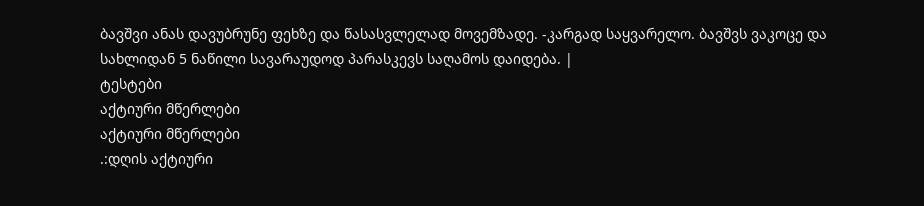ბავშვი ანას დავუბრუნე ფეხზე და წასასვლელად მოვემზადე. -კარგად საყვარელო. ბავშვს ვაკოცე და სახლიდან 5 ნაწილი სავარაუდოდ პარასკევს საღამოს დაიდება. |
ტესტები
აქტიური მწერლები
აქტიური მწერლები
.:დღის აქტიური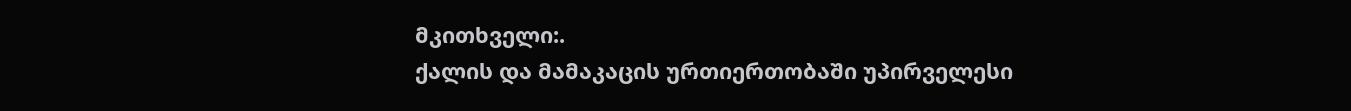მკითხველი:.
ქალის და მამაკაცის ურთიერთობაში უპირველესი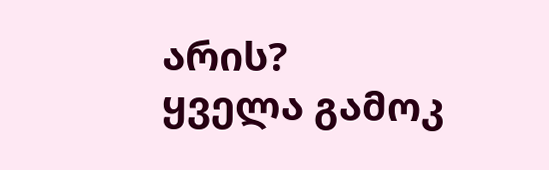არის?
ყველა გამოკ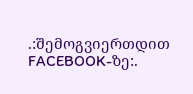.:შემოგვიერთდით FACEBOOK-ზე:.